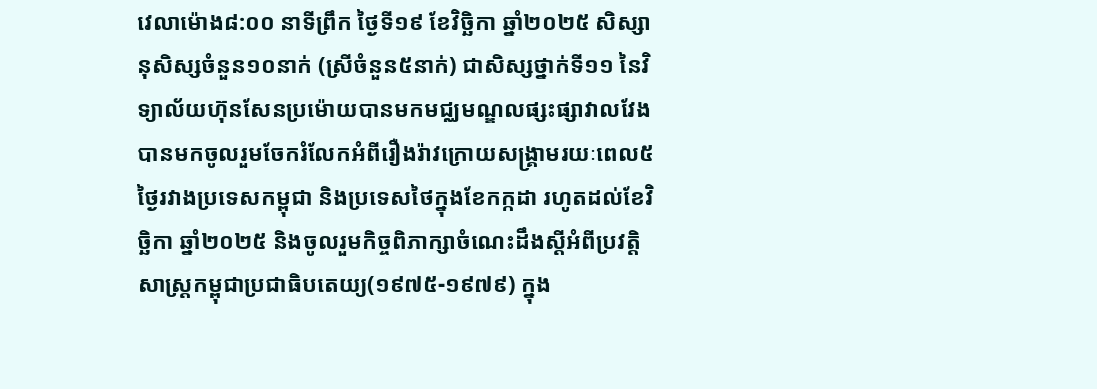វេលាម៉ោង៨:០០ នាទីព្រឹក ថ្ងៃទី១៩ ខែវិច្ឆិកា ឆ្នាំ២០២៥ សិស្សានុសិស្សចំនួន១០នាក់ (ស្រីចំនួន៥នាក់) ជាសិស្សថ្នាក់ទី១១ នៃវិទ្យាល័យហ៊ុនសែនប្រម៉ោយបានមកមជ្ឈមណ្ឌលផ្សះផ្សាវាលវែង បានមកចូលរួមចែករំលែកអំពីរឿងរ៉ាវក្រោយសង្រ្គាមរយៈពេល៥ថ្ងៃរវាងប្រទេសកម្ពុជា និងប្រទេសថៃក្នុងខែកក្កដា រហូតដល់ខែវិច្ឆិកា ឆ្នាំ២០២៥ និងចូលរួមកិច្ចពិភាក្សាចំណេះដឹងស្ដីអំពីប្រវត្តិសាស្រ្ដកម្ពុជាប្រជាធិបតេយ្យ(១៩៧៥-១៩៧៩) ក្នុង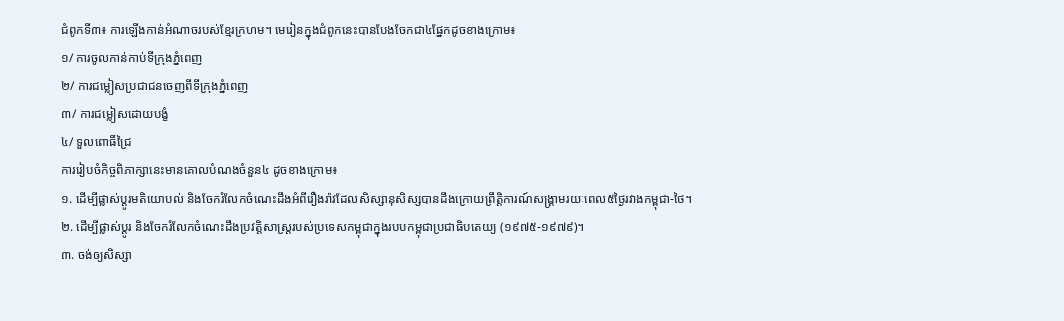ជំពូកទី៣៖ ការឡើងកាន់អំណាចរបស់ខ្មែរក្រហម។ មេរៀនក្នុងជំពូកនេះបានបែងចែកជា៤ផ្នែកដូចខាងក្រោម៖
១/ ការចូលកាន់កាប់ទីក្រុងភ្នំពេញ
២/ ការជម្លៀសប្រជាជនចេញពីទីក្រុងភ្នំពេញ
៣/ ការជម្លៀសដោយបង្ខំ
៤/ ទួលពោធិ៍ជ្រៃ
ការរៀបចំកិច្ចពិភាក្សានេះមានគោលបំណងចំនួន៤ ដូចខាងក្រោម៖
១. ដើម្បីផ្លាស់ប្ដូរមតិយោបល់ និងចែករំលែកចំណេះដឹងអំពីរឿងរ៉ាវដែលសិស្សានុសិស្សបានដឹងក្រោយព្រឹត្តិការណ៍សង្រ្គាមរយៈពេល៥ថ្ងៃរវាងកម្ពុជា-ថៃ។
២. ដើម្បីផ្លាស់ប្ដូរ និងចែករំលែកចំណេះដឹងប្រវត្តិសាស្រ្តរបស់ប្រទេសកម្ពុជាក្នុងរបបកម្ពុជាប្រជាធិបតេយ្យ (១៩៧៥-១៩៧៩)។
៣. ចង់ឲ្យសិស្សា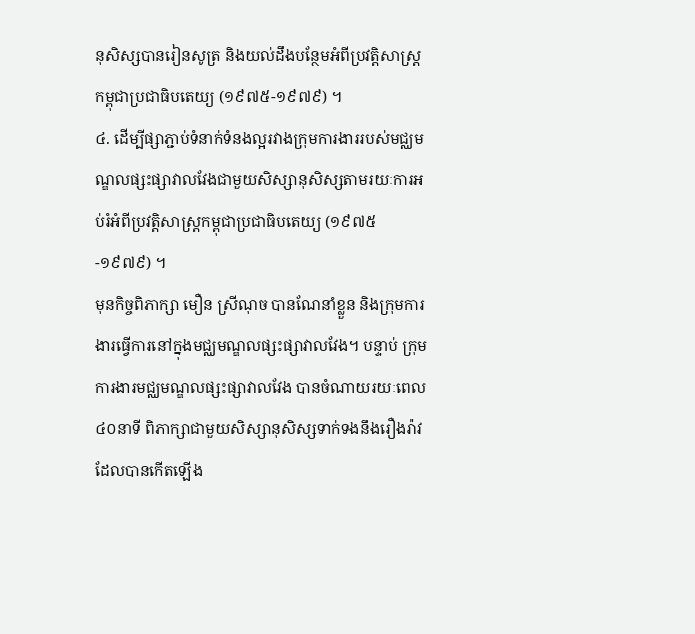នុសិស្សបានរៀនសូត្រ និងយល់ដឹងបន្ថែមអំពីប្រវត្តិសាស្រ្តកម្ពុជាប្រជាធិបតេយ្យ (១៩៧៥-១៩៧៩) ។
៤. ដើម្បីផ្សាភ្ជាប់ទំនាក់ទំនងល្អរវាងក្រុមការងាររបស់មជ្ឈមណ្ឌលផ្សះផ្សាវាលវែងជាមួយសិស្សានុសិស្សតាមរយៈការអប់រំអំពីប្រវត្តិសាស្រ្តកម្ពុជាប្រជាធិបតេយ្យ (១៩៧៥-១៩៧៩) ។
មុនកិច្ចពិភាក្សា មឿន ស្រីណុច បានណែនាំខ្លួន និងក្រុមការងារធ្វើការនៅក្នុងមជ្ឈមណ្ឌលផ្សះផ្សាវាលវែង។ បន្ទាប់ ក្រុមការងារមជ្ឈមណ្ឌលផ្សះផ្សាវាលវែង បានចំណាយរយៈពេល៤០នាទី ពិភាក្សាជាមួយសិស្សានុសិស្សទាក់ទងនឹងរឿងរ៉ាវដែលបានកើតឡើង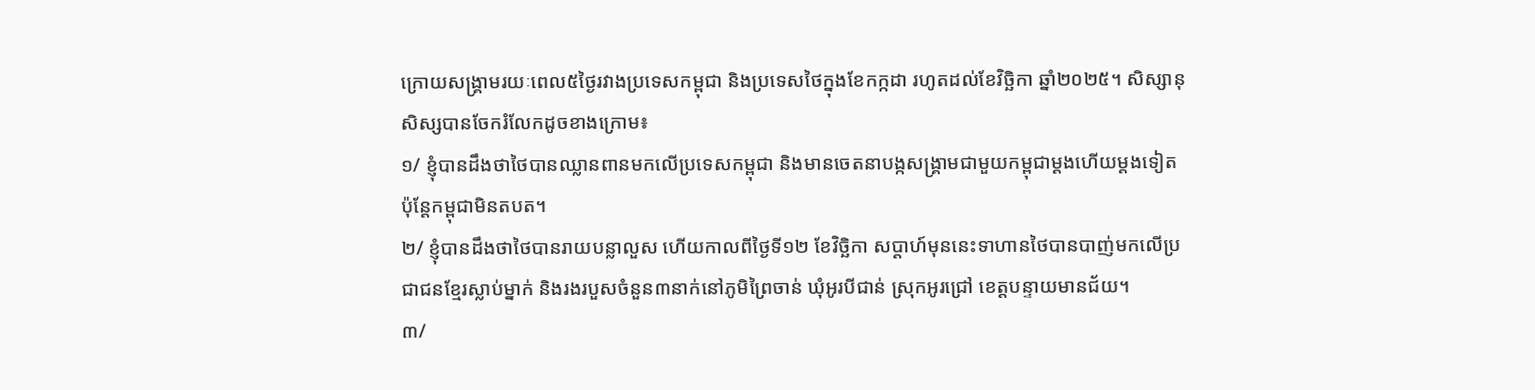ក្រោយសង្រ្គាមរយៈពេល៥ថ្ងៃរវាងប្រទេសកម្ពុជា និងប្រទេសថៃក្នុងខែកក្កដា រហូតដល់ខែវិច្ឆិកា ឆ្នាំ២០២៥។ សិស្សានុសិស្សបានចែករំលែកដូចខាងក្រោម៖
១/ ខ្ញុំបានដឹងថាថៃបានឈ្លានពានមកលើប្រទេសកម្ពុជា និងមានចេតនាបង្កសង្រ្គាមជាមួយកម្ពុជាម្ដងហើយម្ដងទៀត ប៉ុន្តែកម្ពុជាមិនតបត។
២/ ខ្ញុំបានដឹងថាថៃបានរាយបន្លាលួស ហើយកាលពីថ្ងៃទី១២ ខែវិច្ឆិកា សប្ដាហ៍មុននេះទាហានថៃបានបាញ់មកលើប្រជាជនខ្មែរស្លាប់ម្នាក់ និងរងរបួសចំនួន៣នាក់នៅភូមិព្រៃចាន់ ឃុំអូរបីជាន់ ស្រុកអូរជ្រៅ ខេត្តបន្ទាយមានជ័យ។
៣/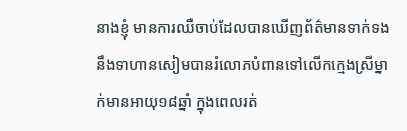នាងខ្ញុំ មានការឈឺចាប់ដែលបានឃើញព័ត៌មានទាក់ទងនឹងទាហានសៀមបានរំលោភបំពានទៅលើកក្មេងស្រីម្នាក់មានអាយុ១៨ឆ្នាំ ក្នុងពេលរត់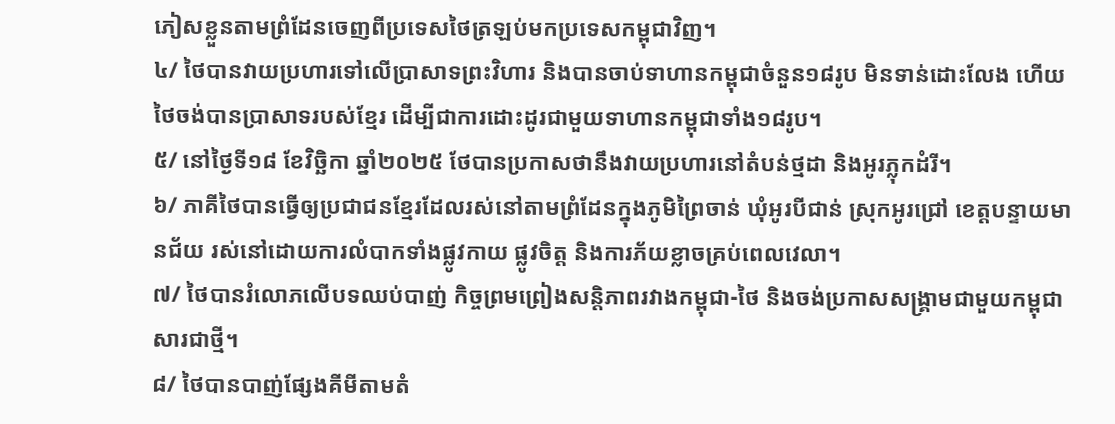ភៀសខ្លួនតាមព្រំដែនចេញពីប្រទេសថៃត្រឡប់មកប្រទេសកម្ពុជាវិញ។
៤/ ថៃបានវាយប្រហារទៅលើប្រាសាទព្រះវិហារ និងបានចាប់ទាហានកម្ពុជាចំនួន១៨រូប មិនទាន់ដោះលែង ហើយថៃចង់បានប្រាសាទរបស់ខ្មែរ ដើម្បីជាការដោះដូរជាមួយទាហានកម្ពុជាទាំង១៨រូប។
៥/ នៅថ្ងៃទី១៨ ខែវិច្ឆិកា ឆ្នាំ២០២៥ ថែបានប្រកាសថានឹងវាយប្រហារនៅតំបន់ថ្មដា និងអូរភ្លុកដំរី។
៦/ ភាគីថៃបានធ្វើឲ្យប្រជាជនខ្មែរដែលរស់នៅតាមព្រំដែនក្នុងភូមិព្រៃចាន់ ឃុំអូរបីជាន់ ស្រុកអូរជ្រៅ ខេត្តបន្ទាយមានជ័យ រស់នៅដោយការលំបាកទាំងផ្លូវកាយ ផ្លូវចិត្ត និងការភ័យខ្លាចគ្រប់ពេលវេលា។
៧/ ថៃបានរំលោភលើបទឈប់បាញ់ កិច្ចព្រមព្រៀងសន្តិភាពរវាងកម្ពុជា-ថៃ និងចង់ប្រកាសសង្រ្គាមជាមួយកម្ពុជាសារជាថ្មី។
៨/ ថៃបានបាញ់ផ្សែងគីមីតាមតំ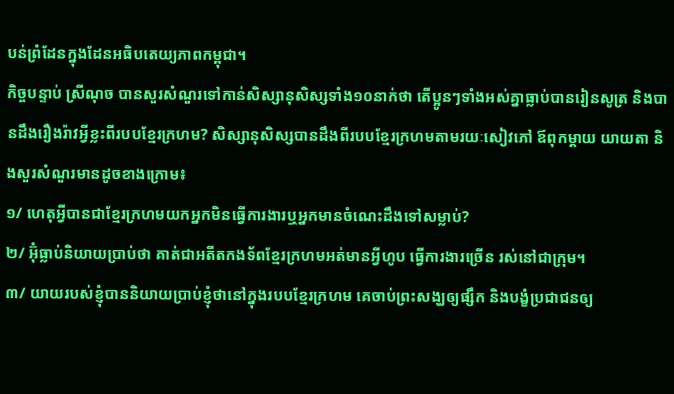បន់ព្រំដែនក្នុងដែនអធិបតេយ្យភាពកម្ពុជា។
កិច្ចបន្ទាប់ ស្រីណុច បានសួរសំណួរទៅកាន់សិស្សានុសិស្សទាំង១០នាក់ថា តើប្អូនៗទាំងអស់គ្នាធ្លាប់បានរៀនសូត្រ និងបានដឹងរឿងរ៉ាវអ្វីខ្លះពីរបបខ្មែរក្រហម? សិស្សានុសិស្សបានដឹងពីរបបខ្មែរក្រហមតាមរយៈសៀវភៅ ឪពុកម្ដាយ យាយតា និងសួរសំណួរមានដូចខាងក្រោម៖
១/ ហេតុអ្វីបានជាខ្មែរក្រហមយកអ្នកមិនធ្វើការងារឬអ្នកមានចំណេះដឹងទៅសម្លាប់?
២/ អ៊ុំធ្លាប់និយាយប្រាប់ថា គាត់ជាអតីតកងទ័ពខ្មែរក្រហមអត់មានអ្វីហូប ធ្វើការងារច្រើន រស់នៅជាក្រុម។
៣/ យាយរបស់ខ្ញុំបាននិយាយប្រាប់ខ្ញុំថានៅក្នុងរបបខ្មែរក្រហម គេចាប់ព្រះសង្ឃឲ្យផ្សឹក និងបង្ខំប្រជាជនឲ្យ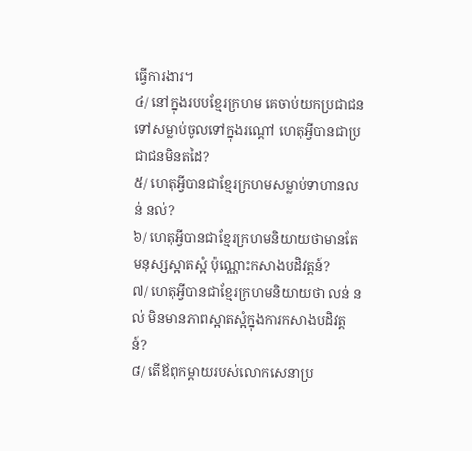ធ្វើការងារ។
៤/ នៅក្នុងរបបខ្មែរក្រហម គេចាប់យកប្រជាជនទៅសម្លាប់ចូលទៅក្នុងរណ្ដៅ ហេតុអ្វីបានជាប្រជាជនមិនតដៃ?
៥/ ហេតុអ្វីបានជាខ្មែរក្រហមសម្លាប់ទាហានលន់ នល់?
៦/ ហេតុអ្វីបានជាខ្មែរក្រហមនិយាយថាមានតែមនុស្សស្អាតស្អំ ប៉ុណ្ណោះកសាងបដិវត្តន៍?
៧/ ហេតុអ្វីបានជាខ្មែរក្រហមនិយាយថា លន់ នល់ មិនមានភាពស្អាតស្អំក្នុងការកសាងបដិវត្តន៍?
៨/ តើឪពុកម្ដាយរបស់លោកសេនាប្រ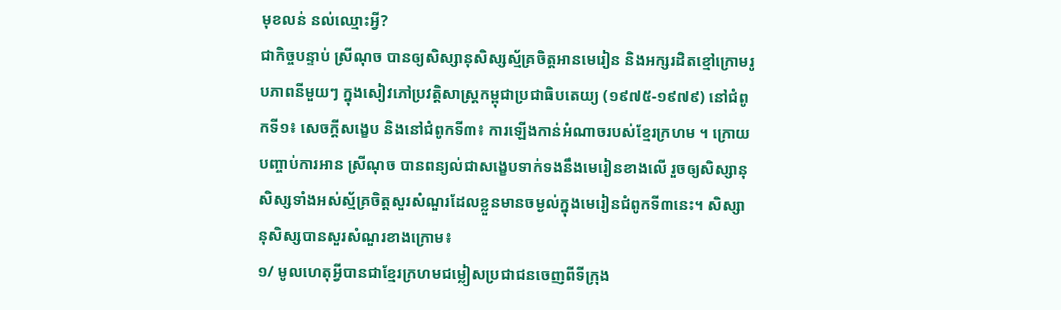មុខលន់ នល់ឈ្មោះអ្វី?
ជាកិច្ចបន្ទាប់ ស្រីណុច បានឲ្យសិស្សានុសិស្សស្ម័គ្រចិត្តអានមេរៀន និងអក្សរដិតខ្មៅក្រោមរូបភាពនីមួយៗ ក្នុងសៀវភៅប្រវត្តិសាស្រ្តកម្ពុជាប្រជាធិបតេយ្យ (១៩៧៥-១៩៧៩) នៅជំពូកទី១៖ សេចក្ដីសង្ខេប និងនៅជំពូកទី៣៖ ការឡើងកាន់អំណាចរបស់ខ្មែរក្រហម ។ ក្រោយបញ្ចាប់ការអាន ស្រីណុច បានពន្យល់ជាសង្ខេបទាក់ទងនឹងមេរៀនខាងលើ រួចឲ្យសិស្សានុសិស្សទាំងអស់ស្ម័គ្រចិត្តសួរសំណួរដែលខ្លួនមានចម្ងល់ក្នុងមេរៀនជំពូកទី៣នេះ។ សិស្សានុសិស្សបានសួរសំណួរខាងក្រោម៖
១/ មូលហេតុអ្វីបានជាខ្មែរក្រហមជម្លៀសប្រជាជនចេញពីទីក្រុង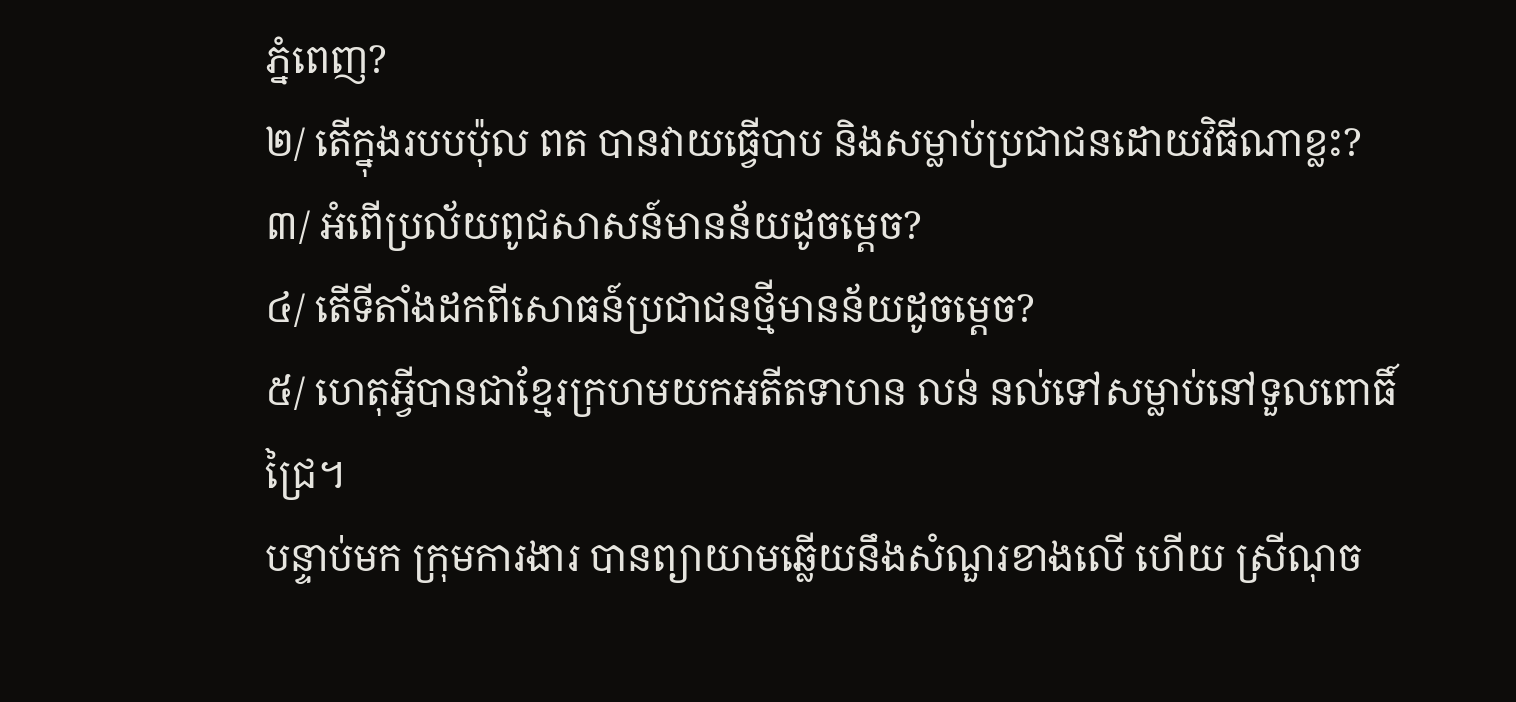ភ្នំពេញ?
២/ តើក្នុងរបបប៉ុល ពត បានវាយធ្វើបាប និងសម្លាប់ប្រជាជនដោយវិធីណាខ្លះ?
៣/ អំពើប្រល័យពូជសាសន៍មានន័យដូចម្ដេច?
៤/ តើទីតាំងដកពីសោធន៍ប្រជាជនថ្មីមានន័យដូចម្ដេច?
៥/ ហេតុអ្វីបានជាខ្មែរក្រហមយកអតីតទាហន លន់ នល់ទៅសម្លាប់នៅទួលពោធិ៍ជ្រៃ។
បន្ទាប់មក ក្រុមការងារ បានព្យាយាមឆ្លើយនឹងសំណួរខាងលើ ហើយ ស្រីណុច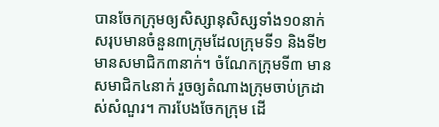បានចែកក្រុមឲ្យសិស្សានុសិស្សទាំង១០នាក់ សរុបមានចំនួន៣ក្រុមដែលក្រុមទី១ និងទី២ មានសមាជិក៣នាក់។ ចំណែកក្រុមទី៣ មានសមាជិក៤នាក់ រួចឲ្យតំណាងក្រុមចាប់ក្រដាស់សំណួរ។ ការបែងចែកក្រុម ដើ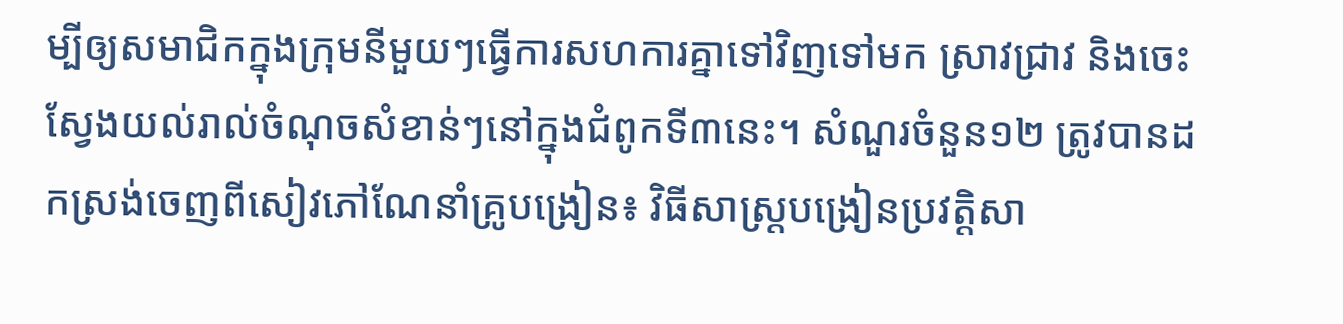ម្បីឲ្យសមាជិកក្នុងក្រុមនីមួយៗធ្វើការសហការគ្នាទៅវិញទៅមក ស្រាវជ្រាវ និងចេះស្វែងយល់រាល់ចំណុចសំខាន់ៗនៅក្នុងជំពូកទី៣នេះ។ សំណួរចំនួន១២ ត្រូវបានដកស្រង់ចេញពីសៀវភៅណែនាំគ្រូបង្រៀន៖ វិធីសាស្ត្របង្រៀនប្រវត្តិសា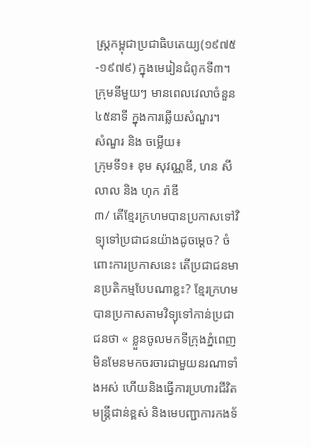ស្ត្រកម្ពុជាប្រជាធិបតេយ្យ(១៩៧៥-១៩៧៩) ក្នុងមេរៀនជំពូកទី៣។ ក្រុមនីមួយៗ មានពេលវេលាចំនួន៤៥នាទី ក្នុងការឆ្លើយសំណួរ។
សំណួរ និង ចម្លើយ៖
ក្រុមទី១៖ ខុម សុវណ្ណឌី, ហន សីលាល និង ហុក រ៉ាឌី
៣/ តើខ្មែរក្រហមបានប្រកាសទៅវិទ្យុទៅប្រជាជនយ៉ាងដូចម្ដេច? ចំពោះការប្រកាសនេះ តើប្រជាជនមានប្រតិកម្មបែបណាខ្លះ? ខ្មែរក្រហមបានប្រកាសតាមវិទ្យុទៅកាន់ប្រជាជនថា « ខ្លួនចូលមកទីក្រុងភ្នំពេញមិនមែនមកចរចារជាមួយនរណាទាំងអស់ ហើយនិងធ្វើការប្រហារជីវិតមន្រ្តីជាន់ខ្ពស់ និងមេបញ្ជាការកងទ័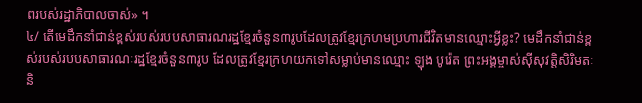ពរបស់រដ្ឋាភិបាលចាស់» ។
៤/ តើមេដឹកនាំជាន់ខ្ពស់របស់របបសាធារណរដ្ឋខ្មែរចំនួន៣រូបដែលត្រូវខ្មែរក្រហមប្រហារជីវិតមានឈ្មោះអ្វីខ្លះ? មេដឹកនាំជាន់ខ្ពស់របស់របបសាធារណៈរដ្ឋខ្មែរចំនួន៣រូប ដែលត្រូវខ្មែរក្រហយកទៅសម្លាប់មានឈ្មោះ ឡុង បូរ៉េត ព្រះអង្គម្ចាស់ស៊ីសុវត្តិសិរិមតៈ និ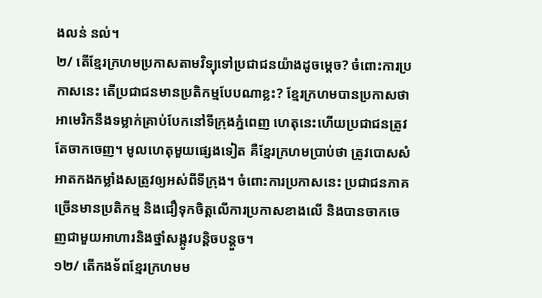ងលន់ នល់។
២/ តើខ្មែរក្រហមប្រកាសតាមវិទ្យុទៅប្រជាជនយ៉ាងដូចម្ដេច? ចំពោះការប្រកាសនេះ តើប្រជាជនមានប្រតិកម្មបែបណាខ្លះ? ខ្មែរក្រហមបានប្រកាសថា អាមេរិកនឹងទម្លាក់គ្រាប់បែកនៅទីក្រុងភ្នំពេញ ហេតុនេះហើយប្រជាជនត្រូវតែចាកចេញ។ មូលហេតុមួយផ្សេងទៀត គឺខ្មែរក្រហមប្រាប់ថា ត្រូវបោសសំអាតកងកម្លាំងសត្រូវឲ្យអស់ពីទីក្រុង។ ចំពោះការប្រកាសនេះ ប្រជាជនភាគច្រើនមានប្រតិកម្ម និងជឿទុកចិត្តលើការប្រកាសខាងលើ និងបានចាកចេញជាមួយអាហារនិងថ្នាំសង្កូវបន្តិចបន្តួច។
១២/ តើកងទ័ពខ្មែរក្រហមម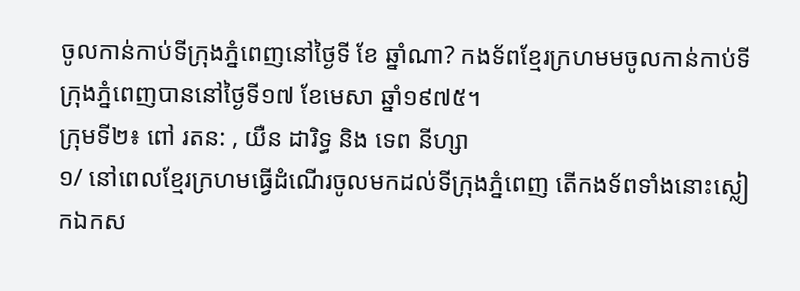ចូលកាន់កាប់ទីក្រុងភ្នំពេញនៅថ្ងៃទី ខែ ឆ្នាំណា? កងទ័ពខ្មែរក្រហមមចូលកាន់កាប់ទីក្រុងភ្នំពេញបាននៅថ្ងៃទី១៧ ខែមេសា ឆ្នាំ១៩៧៥។
ក្រុមទី២៖ ពៅ រតន: , យឺន ដារិទ្ធ និង ទេព នីហ្សា
១/ នៅពេលខ្មែរក្រហមធ្វើដំណើរចូលមកដល់ទីក្រុងភ្នំពេញ តើកងទ័ពទាំងនោះស្លៀកឯកស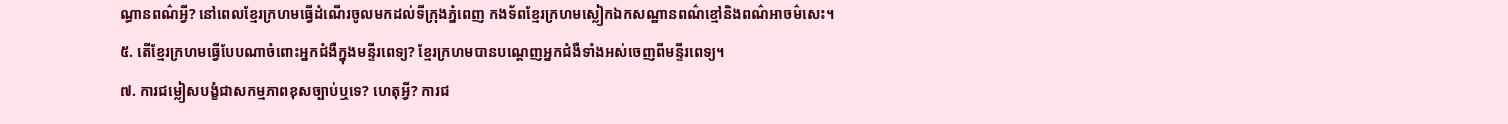ណ្ធានពណ៌អ្វី? នៅពេលខ្មែរក្រហមធ្វើដំណើរចូលមកដល់ទីក្រុងភ្នំពេញ កងទ័ពខ្មែរក្រហមស្លៀកឯកសណ្ឋានពណ៌ខ្មៅនិងពណ៌អាចម៌សេះ។
៥. តើខ្មែរក្រហមធ្វើបែបណាចំពោះអ្នកជំងឺក្នុងមន្ទីរពេទ្យ? ខ្មែរក្រហមបានបណ្ដេញអ្នកជំងឺទាំងអស់ចេញពីមន្ទីរពេទ្យ។
៧. ការជម្លៀសបង្ខំជាសកម្មភាពខុសច្បាប់ឬទេ? ហេតុអ្វី? ការជ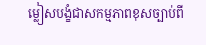ម្លៀសបង្ខំជាសកម្មភាពខុសច្បាប់ពី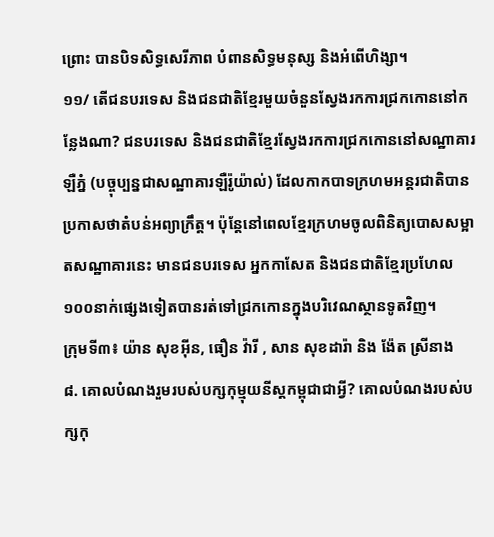ព្រោះ បានបិទសិទ្ធសេរីភាព បំពានសិទ្ធមនុស្ស និងអំពើហិង្សា។
១១/ តើជនបរទេស និងជនជាតិខ្មែរមួយចំនួនស្វែងរកការជ្រកកោននៅកន្លែងណា? ជនបរទេស និងជនជាតិខ្មែរស្វែងរកការជ្រកកោននៅសណ្ឋាគារឡឺភ្នំ (បច្ចុប្បន្នជាសណ្ឋាគារឡឺរ៉ូយ៉ាល់) ដែលកាកបាទក្រហមអន្តរជាតិបានប្រកាសថាតំបន់អព្យាក្រឹត្ត។ ប៉ុន្តែនៅពេលខ្មែរក្រហមចូលពិនិត្យបោសសម្អាតសណ្ឋាគារនេះ មានជនបរទេស អ្នកកាសែត និងជនជាតិខ្មែរប្រហែល១០០នាក់ផ្សេងទៀតបានរត់ទៅជ្រកកោនក្នុងបរិវេណស្ថានទូតវិញ។
ក្រុមទី៣៖ យ៉ាន សុខអ៊ីន, ធឿន វ៉ារី , សាន សុខដារ៉ា និង ង៉ែត ស្រីនាង
៨. គោលបំណងរួមរបស់បក្សកុម្មុយនីស្តកម្ពុជាជាអ្វី? គោលបំណងរបស់បក្សកុ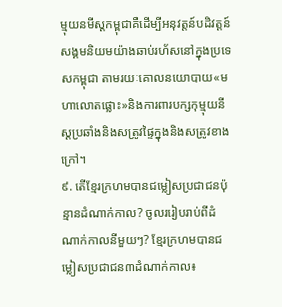ម្មុយនមីស្ដកម្ពុជាគឺដើម្បីអនុវត្តន៍បដិវត្តន៍សង្គមនិយមយ៉ាងឆាប់រហ័សនៅក្នុងប្រទេសកម្ពុជា តាមរយៈគោលនយោបាយ«មហាលោតផ្លោះ»និងការពារបក្សកុម្មុយនីស្ដប្រឆាំងនិងសត្រូវផ្ទៃក្នុងនិងសត្រូវខាងក្រៅ។
៩. តើខ្មែរក្រហមបានជម្លៀសប្រជាជនប៉ុន្មានដំណាក់កាល? ចូលររៀបរាប់ពីដំណាក់កាលនីមួយៗ? ខ្មែរក្រហមបានជម្លៀសប្រជាជន៣ដំណាក់កាល៖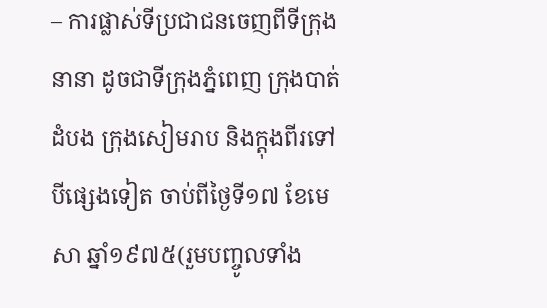– ការផ្លាស់ទីប្រជាជនចេញពីទីក្រុងនានា ដូចជាទីក្រុងភ្នំពេញ ក្រុងបាត់ដំបង ក្រុងសៀមរាប និងក្តុងពីរទៅបីផ្សេងទៀត ចាប់ពីថ្ងៃទី១៧ ខែមេសា ឆ្នាំ១៩៧៥(រួមបញ្ចូលទាំង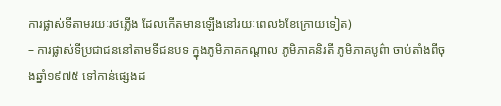ការផ្លាស់ទីតាមរយៈរថភ្លើង ដែលកើតមានឡើងនៅរយៈពេល៦ខែក្រោយទៀត)
– ការផ្លាស់ទីប្រជាជននៅតាមទីជនបទ ក្នុងភូមិភាគកណ្ដាល ភូមិភាគនិរតី ភូមិភាគបូព៌ា ចាប់តាំងពីចុងឆ្នាំ១៩៧៥ ទៅកាន់ផ្សេងដ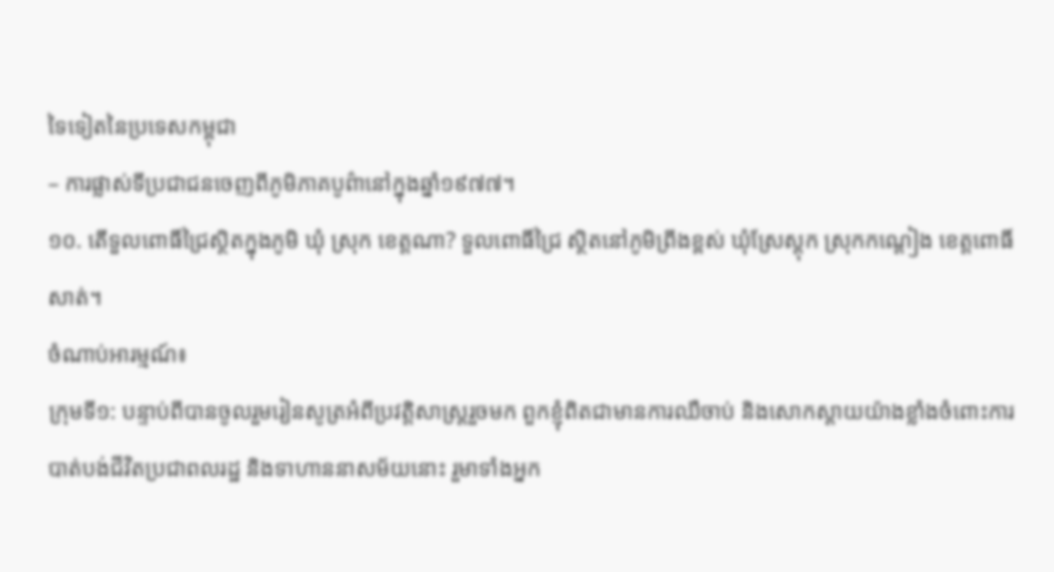ទៃទៀតនៃប្រទេសកម្ពុជា
– ការផ្លាស់ទីប្រជាជនចេញពីភូមិភាគបូព៌ានៅក្នុងឆ្នាំ១៩៧៧។
១០. តើទួលពោធិ៍ជ្រៃស្ថិតក្នុងភូមិ ឃុំ ស្រុក ខេត្តណា? ទួលពោធិ៍ជ្រៃ ស្ថិតនៅភូមិព្រីងខ្ពស់ ឃុំស្រែស្ដុក ស្រុកកណ្ដៀង ខេត្តពោធិ៍សាត់។
ចំណាប់អារម្មណ៍៖
ក្រុមទី១: បន្ទាប់ពីបានចូលរួមរៀនសូត្រអំពីប្រវត្តិសាស្រ្តរួចមក ពួកខ្ញុំពិតជាមានការឈឺចាប់ និងសោកស្ដាយយ៉ាងខ្លាំងចំពោះការបាត់បង់ជីវិតប្រជាពលរដ្ឋ និងទាហាននាសម័យនោះ រួមាទាំងអ្នក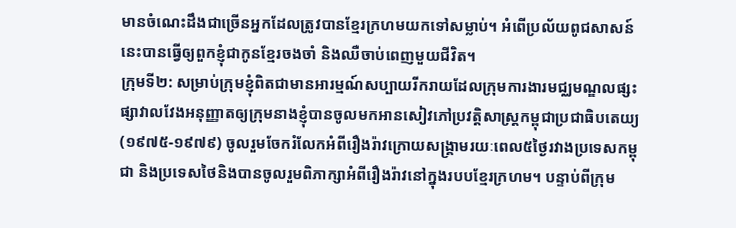មានចំណេះដឹងជាច្រើនអ្នកដែលត្រូវបានខ្មែរក្រហមយកទៅសម្លាប់។ អំពើប្រល័យពូជសាសន៍នេះបានធ្វើឲ្យពួកខ្ញុំជាកូនខ្មែរចងចាំ និងឈឺចាប់ពេញមួយជីវិត។
ក្រុមទី២: សម្រាប់ក្រុមខ្ញុំពិតជាមានអារម្មណ៍សប្បាយរីករាយដែលក្រុមការងារមជ្ឈមណ្ឌលផ្សះផ្សាវាលវែងអនុញ្ញាតឲ្យក្រុមនាងខ្ញុំបានចូលមកអានសៀវភៅប្រវត្តិសាស្រ្តកម្ពុជាប្រជាធិបតេយ្យ(១៩៧៥-១៩៧៩) ចូលរួមចែករំលែកអំពីរឿងរ៉ាវក្រោយសង្រ្គាមរយៈពេល៥ថ្ងៃរវាងប្រទេសកម្ពុជា និងប្រទេសថៃនិងបានចូលរួមពិភាក្សាអំពីរឿងរ៉ាវនៅក្នុងរបបខ្មែរក្រហម។ បន្ទាប់ពីក្រុម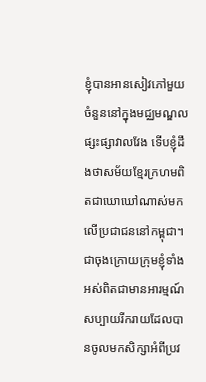ខ្ញុំបានអានសៀវភៅមួយចំនួននៅក្នុងមជ្ឈមណ្ឌលផ្សះផ្សាវាលវែង ទើបខ្ញុំដឹងថាសម័យខ្មែរក្រហមពិតជាឃោឃៅណាស់មកលើប្រជាជននៅកម្ពុជា។ ជាចុងក្រោយក្រុមខ្ញុំទាំងអស់ពិតជាមានអារម្មណ៍សប្បាយរីករាយដែលបានចូលមកសិក្សាអំពីប្រវ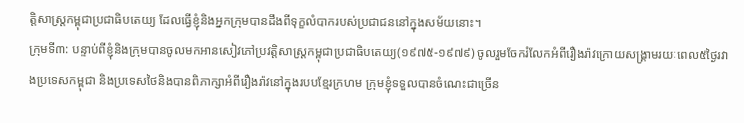ត្តិសាស្រ្តកម្ពុជាប្រជាធិបតេយ្យ ដែលធ្វើខ្ញុំនិងអ្នកក្រុមបានដឹងពីទុក្ខលំបាករបស់ប្រជាជននៅក្នុងសម័យនោះ។
ក្រុមទី៣: បន្ទាប់ពីខ្ញុំនិងក្រុមបានចូលមកអានសៀវភៅប្រវត្តិសាស្រ្តកម្ពុជាប្រជាធិបតេយ្យ(១៩៧៥-១៩៧៩) ចូលរួមចែករំលែកអំពីរឿងរ៉ាវក្រោយសង្រ្គាមរយៈពេល៥ថ្ងៃរវាងប្រទេសកម្ពុជា និងប្រទេសថៃនិងបានពិភាក្សាអំពីរឿងរ៉ាវនៅក្នុងរបបខ្មែរក្រហម ក្រុមខ្ញុំទទួលបានចំណេះជាច្រើន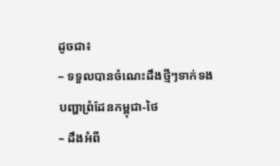ដូចជា៖
– ទទួលបានចំណេះដឹងថ្មីៗទាក់ទងបញ្ហាព្រំដែនកម្ពុជា-ថៃ
– ដឹងអំពី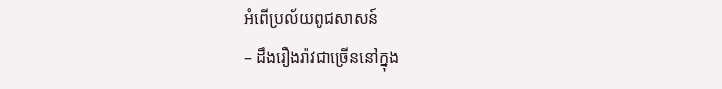អំពើប្រល័យពូជសាសន៍
– ដឹងរឿងរ៉ាវជាច្រើននៅក្នុង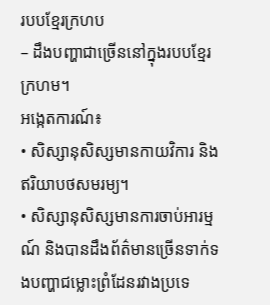របបខ្មែរក្រហប
– ដឹងបញ្ហាជាច្រើននៅក្នុងរបបខ្មែរក្រហម។
អង្កេតការណ៍៖
• សិស្សានុសិស្សមានកាយវិការ និងឥរិយាបថសមរម្យ។
• សិស្សានុសិស្សមានការចាប់អារម្មណ៍ និងបានដឹងព័ត៌មានច្រើនទាក់ទងបញ្ហាជម្លោះព្រំដែនរវាងប្រទេ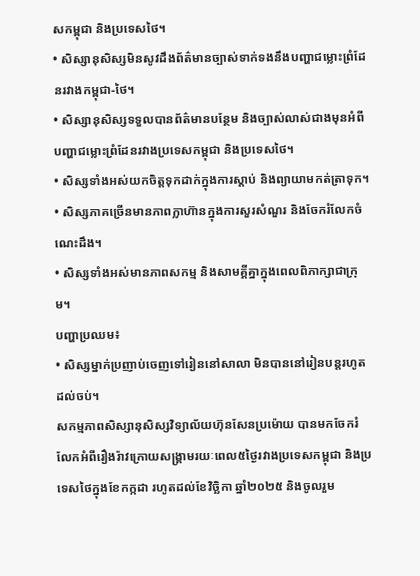សកម្ពុជា និងប្រទេសថៃ។
• សិស្សានុសិស្សមិនសូវដឹងព័ត៌មានច្បាស់ទាក់ទងនឹងបញ្ហាជម្លោះព្រំដែនរវាងកម្ពុជា-ថៃ។
• សិស្សានុសិស្សទទួលបានព័ត៌មានបន្ថែម និងច្បាស់លាស់ជាងមុនអំពីបញ្ហាជម្លោះព្រំដែនរវាងប្រទេសកម្ពុជា និងប្រទេសថៃ។
• សិស្សទាំងអស់យកចិត្តទុកដាក់ក្នុងការស្ដាប់ និងព្យាយាមកត់ត្រាទុក។
• សិស្សភាគច្រើនមានភាពក្លាហ៊ានក្នុងការសួរសំណួរ និងចែករំលែកចំណេះដឹង។
• សិស្សទាំងអស់មានភាពសកម្ម និងសាមគ្គីគ្នាក្នុងពេលពិភាក្សាជាក្រុម។
បញ្ហាប្រឈម៖
• សិស្សម្នាក់ប្រញាប់ចេញទៅរៀននៅសាលា មិនបាននៅរៀនបន្តរហូតដល់ចប់។
សកម្មភាពសិស្សានុសិស្សវិទ្យាល័យហ៊ុនសែនប្រម៉ោយ បានមកចែករំលែកអំពីរឿងរ៉ាវក្រោយសង្រ្គាមរយៈពេល៥ថ្ងៃរវាងប្រទេសកម្ពុជា និងប្រទេសថៃក្នុងខែកក្កដា រហូតដល់ខែវិច្ឆិកា ឆ្នាំ២០២៥ និងចូលរួម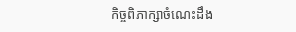កិច្ចពិភាក្សាចំណេះដឹង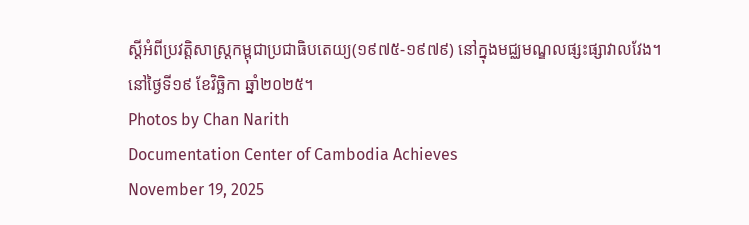ស្ដីអំពីប្រវត្តិសាស្រ្ដកម្ពុជាប្រជាធិបតេយ្យ(១៩៧៥-១៩៧៩) នៅក្នុងមជ្ឈមណ្ឌលផ្សះផ្សាវាលវែង។ នៅថ្ងៃទី១៩ ខែវិច្ឆិកា ឆ្នាំ២០២៥។
Photos by Chan Narith
Documentation Center of Cambodia Achieves
November 19, 2025